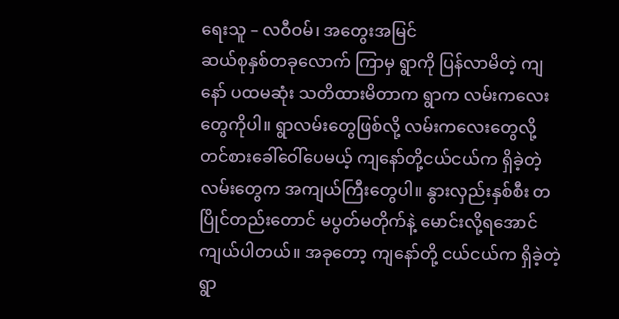ရေးသူ – လဝီဝမ်၊ အတွေးအမြင်
ဆယ်စုနှစ်တခုလောက် ကြာမှ ရွာကို ပြန်လာမိတဲ့ ကျနော် ပထမဆုံး သတိထားမိတာက ရွာက လမ်းကလေးတွေကိုပါ။ ရွာလမ်းတွေဖြစ်လို့ လမ်းကလေးတွေလို့ တင်စားခေါ်ဝေါ်ပေမယ့် ကျနော်တို့ငယ်ငယ်က ရှိခဲ့တဲ့လမ်းတွေက အကျယ်ကြီးတွေပါ။ နွားလှည်းနှစ်စီး တပြိုင်တည်းတောင် မပွတ်မတိုက်နဲ့ မောင်းလို့ရအောင် ကျယ်ပါတယ်။ အခုတော့ ကျနော်တို့ ငယ်ငယ်က ရှိခဲ့တဲ့ရွာ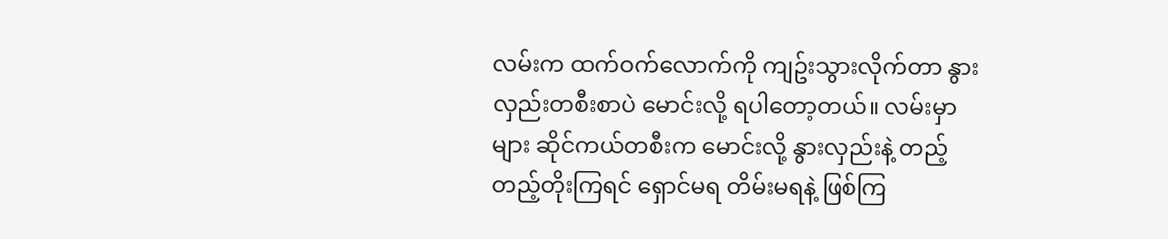လမ်းက ထက်ဝက်လောက်ကို ကျဥ်းသွားလိုက်တာ နွားလှည်းတစီးစာပဲ မောင်းလို့ ရပါတော့တယ်။ လမ်းမှာများ ဆိုင်ကယ်တစီးက မောင်းလို့ နွားလှည်းနဲ့ တည့်တည့်တိုးကြရင် ရှောင်မရ တိမ်းမရနဲ့ ဖြစ်ကြ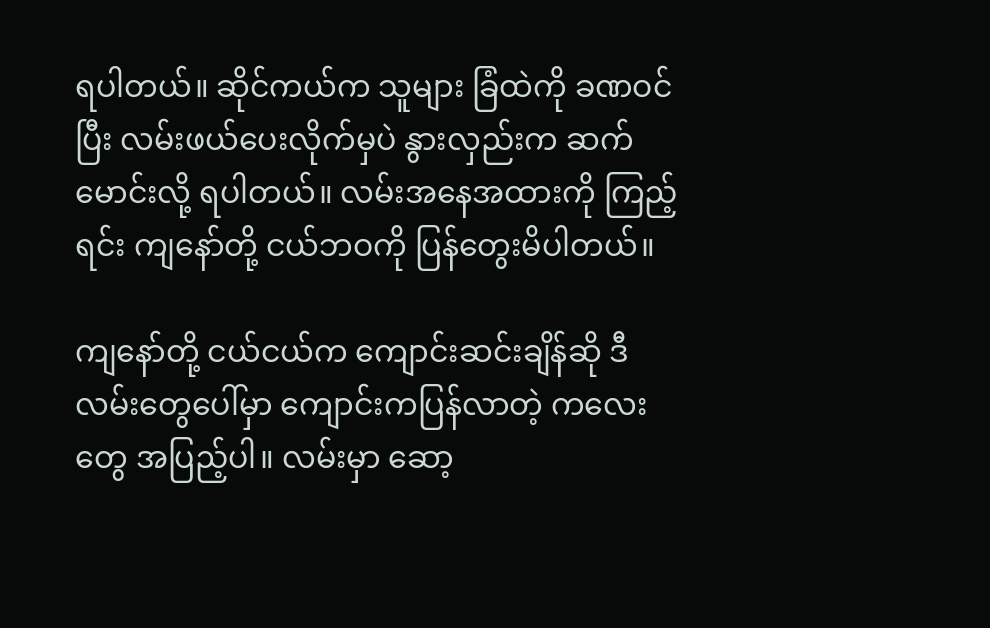ရပါတယ်။ ဆိုင်ကယ်က သူများ ခြံထဲကို ခဏဝင်ပြီး လမ်းဖယ်ပေးလိုက်မှပဲ နွားလှည်းက ဆက်မောင်းလို့ ရပါတယ်။ လမ်းအနေအထားကို ကြည့်ရင်း ကျနော်တို့ ငယ်ဘဝကို ပြန်တွေးမိပါတယ်။

ကျနော်တို့ ငယ်ငယ်က ကျောင်းဆင်းချိန်ဆို ဒီလမ်းတွေပေါ်မှာ ကျောင်းကပြန်လာတဲ့ ကလေးတွေ အပြည့်ပါ။ လမ်းမှာ ဆော့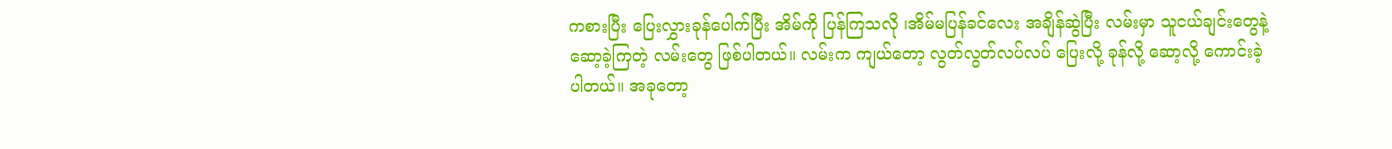ကစားပြီး ပြေးလွှားခုန်ပေါက်ပြီး အိမ်ကို ပြန်ကြသလို ၊အိမ်မပြန်ခင်လေး အချိန်ဆွဲပြီး လမ်းမှာ သူငယ်ချင်းတွေနဲ့ ဆော့ခဲ့ကြတဲ့ လမ်းတွေ ဖြစ်ပါတယ်။ လမ်းက ကျယ်တော့ လွတ်လွတ်လပ်လပ် ပြေးလို့ ခုန်လို့ ဆော့လို့ ကောင်းခဲ့ ပါတယ်။ အခုတော့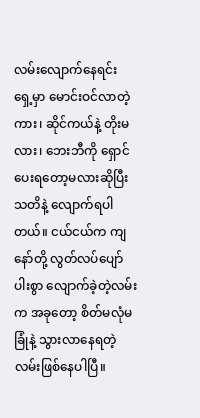လမ်းလျောက်နေရင်း ရှေ့မှာ မောင်းဝင်လာတဲ့ ကား၊ ဆိုင်ကယ်နဲ့ တိုးမလား၊ ဘေးဘီကို ရှောင်ပေးရတော့မလားဆိုပြီး သတိနဲ့ လျောက်ရပါတယ်။ ငယ်ငယ်က ကျနော်တို့ လွတ်လပ်ပျော်ပါးစွာ လျောက်ခဲ့တဲ့လမ်းက အခုတော့ စိတ်မလုံမခြုံနဲ့ သွားလာနေရတဲ့ လမ်းဖြစ်နေပါပြီ။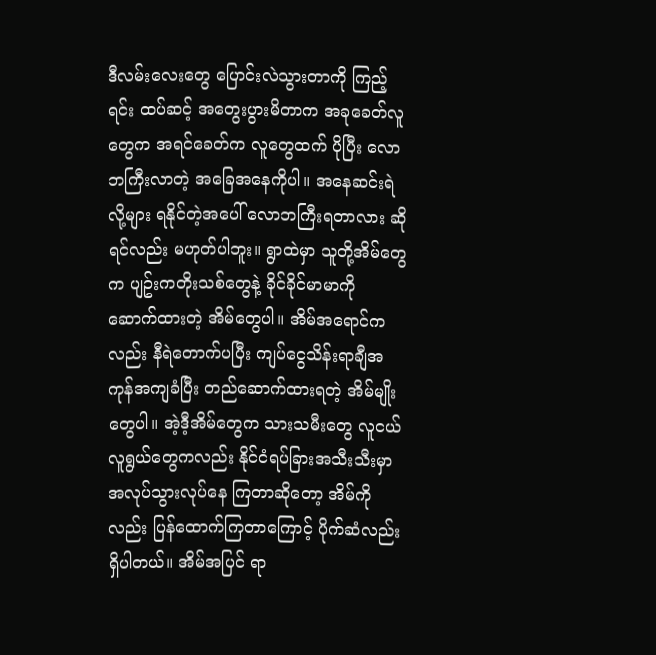ဒီလမ်းလေးတွေ ပြောင်းလဲသွားတာကို ကြည့်ရင်း ထပ်ဆင့် အတွေးပွားမိတာက အခုခေတ်လူတွေက အရင်ခေတ်က လူတွေထက် ပိုပြီး လောဘကြီးလာတဲ့ အခြေအနေကိုပါ။ အနေဆင်းရဲလို့များ ရနိုင်တဲ့အပေါ် လောဘကြီးရတာလား ဆိုရင်လည်း မဟုတ်ပါဘူး။ ရွာထဲမှာ သူတို့အိမ်တွေက ပျဥ်းကတိုးသစ်တွေနဲ့ ခိုင်ခိုင်မာမာကို ဆောက်ထားတဲ့ အိမ်တွေပါ။ အိမ်အရောင်ကလည်း နီရဲတောက်ပပြီး ကျပ်ငွေသိန်းရာချီအကုန်အကျခံပြီး တည်ဆောက်ထားရတဲ့ အိမ်မျိုးတွေပါ။ အဲ့ဒီ့အိမ်တွေက သားသမီးတွေ လူငယ်လူရွယ်တွေကလည်း နိုင်ငံရပ်ခြားအသီးသီးမှာ အလုပ်သွားလုပ်နေ ကြတာဆိုတော့ အိမ်ကိုလည်း ပြန်ထောက်ကြတာကြောင့် ပိုက်ဆံလည်း ရှိပါတယ်။ အိမ်အပြင် ရာ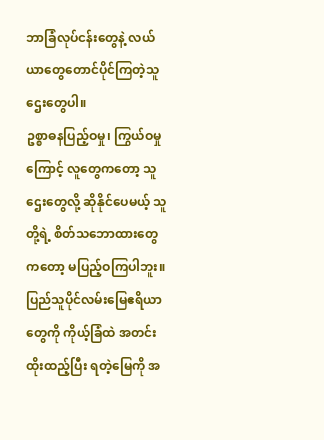ဘာခြံလုပ်ငန်းတွေနဲ့ လယ်ယာတွေတောင်ပိုင်ကြတဲ့သူဌေးတွေပါ။
ဥစ္စာဓနပြည့်ဝမှု၊ ကြွယ်ဝမှုကြောင့် လူတွေကတော့ သူဌေးတွေလို့ ဆိုနိုင်ပေမယ့် သူတို့ရဲ့ စိတ်သဘောထားတွေကတော့ မပြည့်ဝကြပါဘူး။ ပြည်သူပိုင်လမ်းမြေဧရိယာတွေကို ကိုယ့်ခြံထဲ အတင်းထိုးထည့်ပြီး ရတဲ့မြေကို အ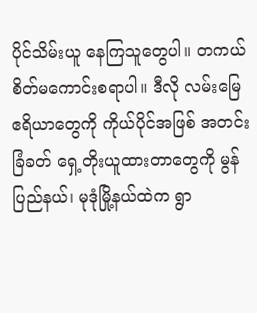ပိုင်သိမ်းယူ နေကြသူတွေပါ။ တကယ်စိတ်မကောင်းစရာပါ။ ဒီလို လမ်းမြေဧရိယာတွေကို ကိုယ်ပိုင်အဖြစ် အတင်းခြံခတ် ရှေ့တိုးယူထားတာတွေကို မွန်ပြည်နယ်၊ မုဒုံမြို့နယ်ထဲက ရွာ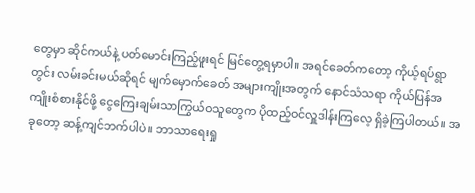တွေမှာ ဆိုင်ကယ်နဲ့ ပတ်မောင်းကြည့်ဖူးရင် မြင်တွေ့ရမှာပါ။ အရင်ခေတ်ကတော့ ကိုယ့်ရပ်ရွာတွင်း လမ်းခင်းမယ်ဆိုရင် မျက်မှောက်ခေတ် အများကျိုးအတွက် နောင်သံသရာ ကိုယ်ပြန်အကျိုးစံစားနိုင်ဖို့ ငွေကြေးချမ်းသာကြွယ်ဝသူတွေက ပိုထည့်ဝင်လှူဒါန်းကြလေ့ ရှိခဲ့ကြပါတယ်။ အခုတော့ ဆန့်ကျင်ဘက်ပါပဲ။ ဘာသာရေးရှု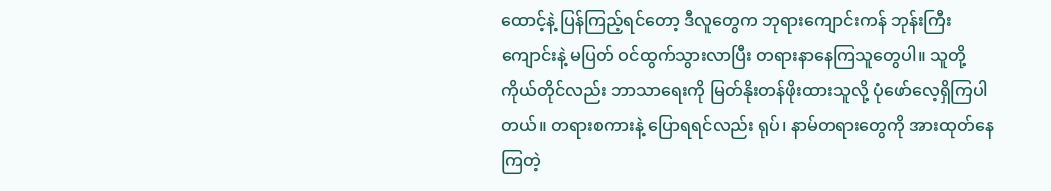ထောင့်နဲ့ ပြန်ကြည့်ရင်တော့ ဒီလူတွေက ဘုရားကျောင်းကန် ဘုန်းကြီးကျောင်းနဲ့ မပြတ် ဝင်ထွက်သွားလာပြီး တရားနာနေကြသူတွေပါ။ သူတို့ကိုယ်တိုင်လည်း ဘာသာရေးကို မြတ်နိုးတန်ဖိုးထားသူလို့ ပုံဖော်လေ့ရှိကြပါတယ်။ တရားစကားနဲ့ ပြောရရင်လည်း ရုပ်၊ နာမ်တရားတွေကို အားထုတ်နေကြတဲ့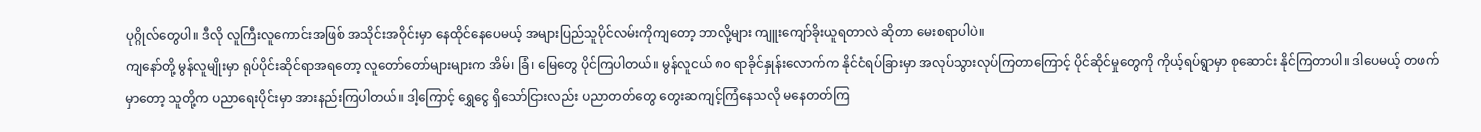ပုဂ္ဂိုလ်တွေပါ။ ဒီလို လူကြီးလူကောင်းအဖြစ် အသိုင်းအဝိုင်းမှာ နေထိုင်နေပေမယ့် အများပြည်သူပိုင်လမ်းကိုကျတော့ ဘာလို့များ ကျူးကျော်ခိုးယူရတာလဲ ဆိုတာ မေးစရာပါပဲ။
ကျနော်တို့ မွန်လူမျိုးမှာ ရုပ်ပိုင်းဆိုင်ရာအရတော့ လူတော်တော်များများက အိမ်၊ ခြံ၊ မြေတွေ ပိုင်ကြပါတယ်။ မွန်လူငယ် ၈၀ ရာခိုင်နှုန်းလောက်က နိုင်ငံရပ်ခြားမှာ အလုပ်သွားလုပ်ကြတာကြောင့် ပိုင်ဆိုင်မှုတွေကို ကိုယ့်ရပ်ရွာမှာ စုဆောင်း နိုင်ကြတာပါ။ ဒါပေမယ့် တဖက်မှာတော့ သူတို့က ပညာရေးပိုင်းမှာ အားနည်းကြပါတယ်။ ဒါ့ကြောင့် ရွှေငွေ ရှိသော်ငြားလည်း ပညာတတ်တွေ တွေးဆကျင့်ကြံနေသလို မနေတတ်ကြ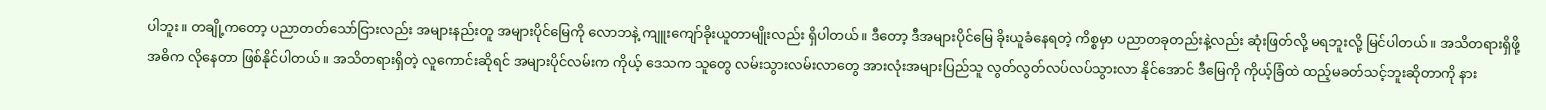ပါဘူး။ တချို့ကတော့ ပညာတတ်သော်ငြားလည်း အများနည်းတူ အများပိုင်မြေကို လောဘနဲ့ ကျူးကျော်ခိုးယူတာမျိုးလည်း ရှိပါတယ်။ ဒီတော့ ဒီအများပိုင်မြေ ခိုးယူခံနေရတဲ့ ကိစ္စမှာ ပညာတခုတည်းနဲ့လည်း ဆုံးဖြတ်လို့ မရဘူးလို့ မြင်ပါတယ်။ အသိတရားရှိဖို့ အဓိက လိုနေတာ ဖြစ်နိုင်ပါတယ်။ အသိတရားရှိတဲ့ လူကောင်းဆိုရင် အများပိုင်လမ်းက ကိုယ့် ဒေသက သူတွေ လမ်းသွားလမ်းလာတွေ အားလုံးအများပြည်သူ လွတ်လွတ်လပ်လပ်သွားလာ နိုင်အောင် ဒီမြေကို ကိုယ့်ခြံထဲ ထည့်မခတ်သင့်ဘူးဆိုတာကို နား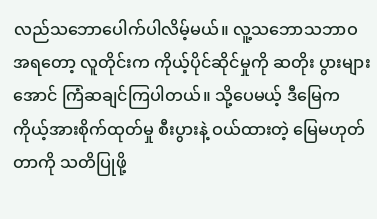လည်သဘောပေါက်ပါလိမ့်မယ်။ လူ့သဘောသဘာဝအရတော့ လူတိုင်းက ကိုယ့်ပိုင်ဆိုင်မှုကို ဆတိုး ပွားများအောင် ကြံဆချင်ကြပါတယ်။ သို့ပေမယ့် ဒီမြေက ကိုယ့်အားစိုက်ထုတ်မှု စီးပွားနဲ့ ဝယ်ထားတဲ့ မြေမဟုတ်တာကို သတိပြုဖို့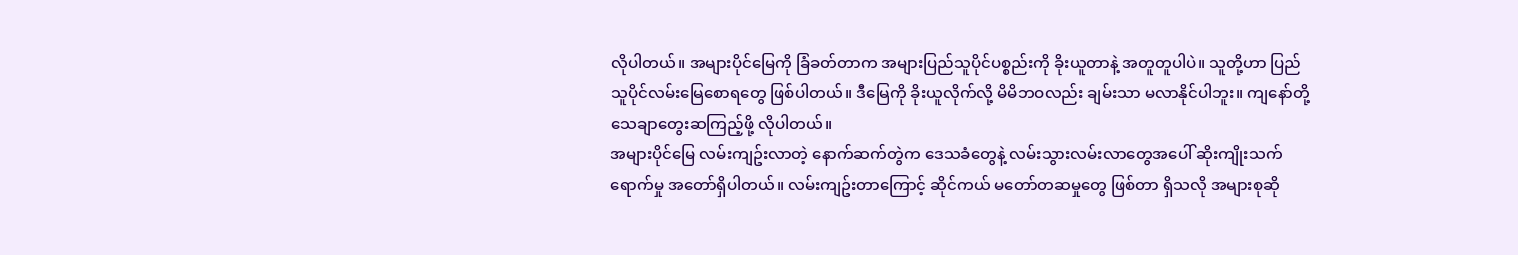လိုပါတယ်။ အများပိုင်မြေကို ခြံခတ်တာက အများပြည်သူပိုင်ပစ္စည်းကို ခိုးယူတာနဲ့ အတူတူပါပဲ။ သူတို့ဟာ ပြည်သူပိုင်လမ်းမြေစောရတွေ ဖြစ်ပါတယ်။ ဒီမြေကို ခိုးယူလိုက်လို့ မိမိဘဝလည်း ချမ်းသာ မလာနိုင်ပါဘူး။ ကျနော်တို့ သေချာတွေးဆကြည့်ဖို့ လိုပါတယ်။
အများပိုင်မြေ လမ်းကျဥ်းလာတဲ့ နောက်ဆက်တွဲက ဒေသခံတွေနဲ့ လမ်းသွားလမ်းလာတွေအပေါ် ဆိုးကျိုးသက်ရောက်မှု အတော်ရှိပါတယ်။ လမ်းကျဥ်းတာကြောင့် ဆိုင်ကယ် မတော်တဆမှုတွေ ဖြစ်တာ ရှိသလို အများစုဆို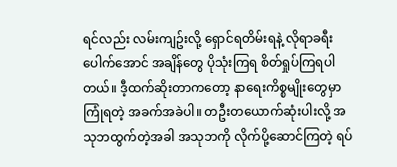ရင်လည်း လမ်းကျဥ်းလို့ ရှောင်ရတိမ်းရနဲ့ လိုရာခရီး ပေါက်အောင် အချိန်တွေ ပိုသုံးကြရ စိတ်ရှုပ်ကြရပါတယ်။ ဒီ့ထက်ဆိုးတာကတော့ နာရေးကိစ္စမျိုးတွေမှာ ကြုံရတဲ့ အခက်အခဲပါ။ တဦးတယောက်ဆုံးပါးလို့ အသုဘထွက်တဲ့အခါ အသုဘကို လိုက်ပို့ဆောင်ကြတဲ့ ရပ်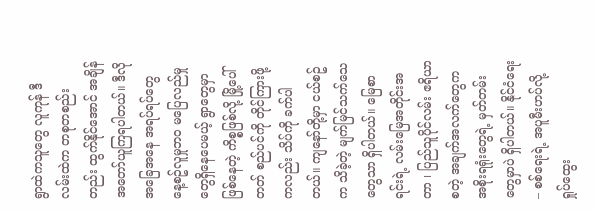ရွာထဲကသူတွေ လူကုန် ဒီလမ်းထဲက တစုတစည်းတည်း ထွက်နိုင်အောင် အချိန်အတော်ယူကြရပါတယ်။ ဒီလို အခြေအနေ အရပ်ရပ်တွေ နေ့စဥ်လူမှုဘဝ မပြေလည်မှုတွေရှိနေပေမယ့် ရွာတွေမှာ ဖြစ်နေတဲ့ ကိစ္စဖြစ်လို့ မြို့ပေါ်တတ် စည်ပင်ကို တိုင်ကြားဖို့ကလည်း သိပ်ကို ခက်ပါတယ်။ ကျနော်တို့မှာ ငယ်စဥ်က သိခဲ့တဲ့ မျက်မြင်သက်သေတွေသာ ရှိပါတယ်။ မြေစာရင်းရဲ့ လမ်းမြေအတိုင်းအတာ ၊ ပြည်သူပိုင်လမ်း ဧရိယာစတဲ့ အချက်အလက်တွေက အစိုးရရုံးတွေရဲ့ မှတ်တမ်းတွေမှာပဲ ရှိပါတယ်။ နိုင်ငံရေး – စစ်ရေးရဲ့ အပူမီးဟပ်လို့ ရှုပ်ထွေး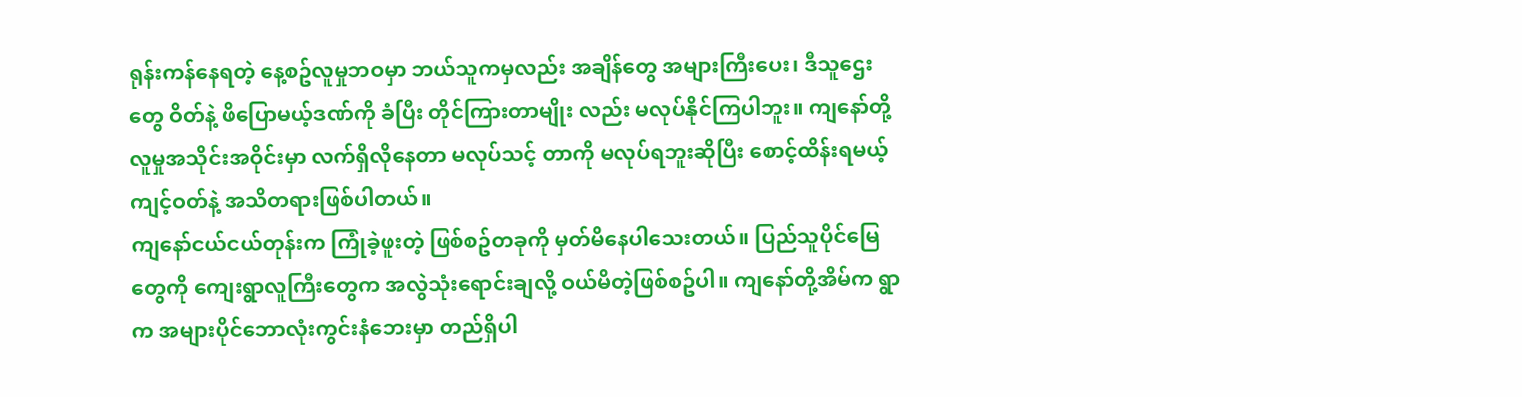ရုန်းကန်နေရတဲ့ နေ့စဥ်လူမှုဘဝမှာ ဘယ်သူကမှလည်း အချိန်တွေ အများကြီးပေး၊ ဒီသူဌေးတွေ ဝိတ်နဲ့ ဖိပြောမယ့်ဒဏ်ကို ခံပြီး တိုင်ကြားတာမျိုး လည်း မလုပ်နိုင်ကြပါဘူး။ ကျနော်တို့ လူမှုအသိုင်းအဝိုင်းမှာ လက်ရှိလိုနေတာ မလုပ်သင့် တာကို မလုပ်ရဘူးဆိုပြီး စောင့်ထိန်းရမယ့် ကျင့်ဝတ်နဲ့ အသိတရားဖြစ်ပါတယ်။
ကျနော်ငယ်ငယ်တုန်းက ကြုံခဲ့ဖူးတဲ့ ဖြစ်စဥ်တခုကို မှတ်မိနေပါသေးတယ်။ ပြည်သူပိုင်မြေ တွေကို ကျေးရွာလူကြီးတွေက အလွဲသုံးရောင်းချလို့ ဝယ်မိတဲ့ဖြစ်စဥ်ပါ။ ကျနော်တို့အိမ်က ရွာက အများပိုင်ဘောလုံးကွင်းနံဘေးမှာ တည်ရှိပါ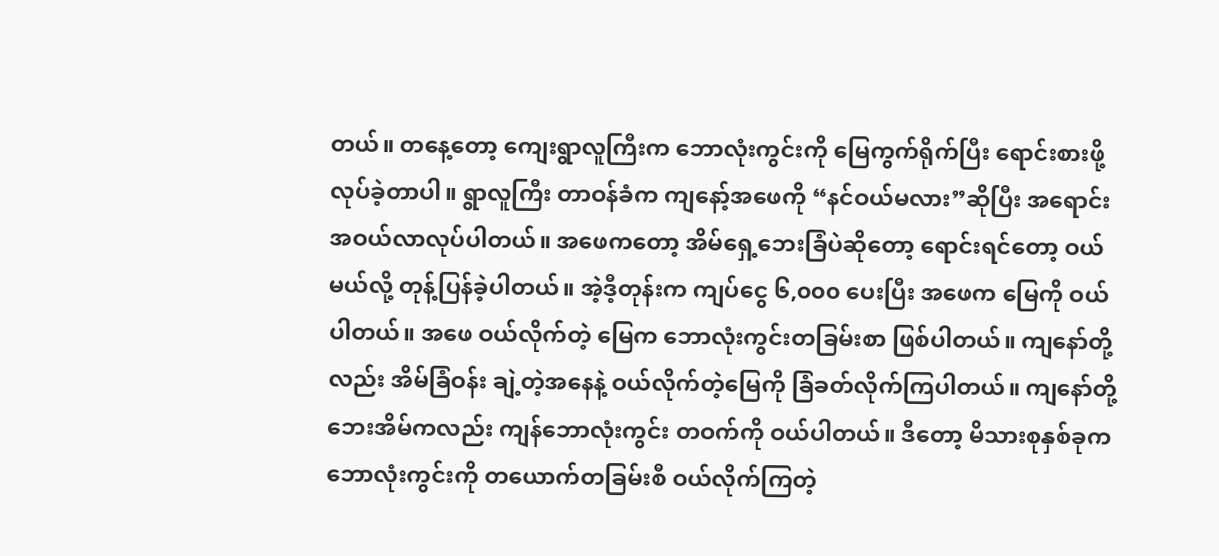တယ်။ တနေ့တော့ ကျေးရွာလူကြီးက ဘောလုံးကွင်းကို မြေကွက်ရိုက်ပြီး ရောင်းစားဖို့ လုပ်ခဲ့တာပါ။ ရွာလူကြီး တာဝန်ခံက ကျနော့်အဖေကို “နင်ဝယ်မလား”ဆိုပြီး အရောင်းအဝယ်လာလုပ်ပါတယ်။ အဖေကတော့ အိမ်ရှေ့ဘေးခြံပဲဆိုတော့ ရောင်းရင်တော့ ဝယ်မယ်လို့ တုန့်ပြန်ခဲ့ပါတယ်။ အဲ့ဒီ့တုန်းက ကျပ်ငွေ ၆,၀၀၀ ပေးပြီး အဖေက မြေကို ဝယ်ပါတယ်။ အဖေ ဝယ်လိုက်တဲ့ မြေက ဘောလုံးကွင်းတခြမ်းစာ ဖြစ်ပါတယ်။ ကျနော်တို့လည်း အိမ်ခြံဝန်း ချဲ့တဲ့အနေနဲ့ ဝယ်လိုက်တဲ့မြေကို ခြံခတ်လိုက်ကြပါတယ်။ ကျနော်တို့ ဘေးအိမ်ကလည်း ကျန်ဘောလုံးကွင်း တဝက်ကို ဝယ်ပါတယ်။ ဒီတော့ မိသားစုနှစ်ခုက ဘောလုံးကွင်းကို တယောက်တခြမ်းစီ ဝယ်လိုက်ကြတဲ့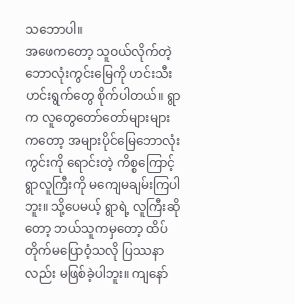သဘောပါ။
အဖေကတော့ သူဝယ်လိုက်တဲ့ ဘောလုံးကွင်းမြေကို ဟင်းသီးဟင်းရွက်တွေ စိုက်ပါတယ်။ ရွာက လူတွေတော်တော်များများကတော့ အများပိုင်မြေဘောလုံးကွင်းကို ရောင်းတဲ့ ကိစ္စကြောင့် ရွာလူကြီးကို မကျေမချမ်းကြပါဘူး။ သို့ပေမယ့် ရွာရဲ့ လူကြီးဆိုတော့ ဘယ်သူကမှတော့ ထိပ်တိုက်မပြောဝံ့သလို ပြဿနာလည်း မဖြစ်ခဲ့ပါဘူး။ ကျနော်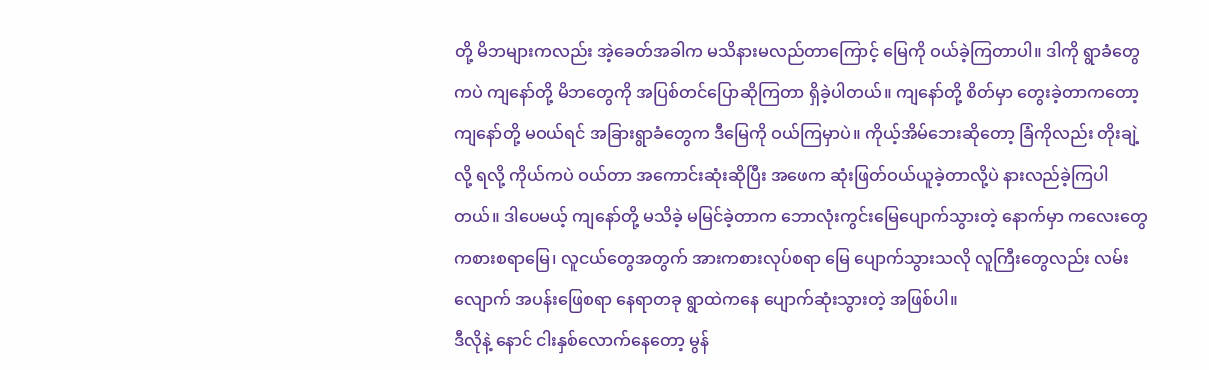တို့ မိဘများကလည်း အဲ့ခေတ်အခါက မသိနားမလည်တာကြောင့် မြေကို ဝယ်ခဲ့ကြတာပါ။ ဒါကို ရွာခံတွေကပဲ ကျနော်တို့ မိဘတွေကို အပြစ်တင်ပြောဆိုကြတာ ရှိခဲ့ပါတယ်။ ကျနော်တို့ စိတ်မှာ တွေးခဲ့တာကတော့ ကျနော်တို့ မဝယ်ရင် အခြားရွာခံတွေက ဒီမြေကို ဝယ်ကြမှာပဲ။ ကိုယ့်အိမ်ဘေးဆိုတော့ ခြံကိုလည်း တိုးချဲ့လို့ ရလို့ ကိုယ်ကပဲ ဝယ်တာ အကောင်းဆုံးဆိုပြီး အဖေက ဆုံးဖြတ်ဝယ်ယူခဲ့တာလို့ပဲ နားလည်ခဲ့ကြပါတယ်။ ဒါပေမယ့် ကျနော်တို့ မသိခဲ့ မမြင်ခဲ့တာက ဘောလုံးကွင်းမြေပျောက်သွားတဲ့ နောက်မှာ ကလေးတွေ ကစားစရာမြေ၊ လူငယ်တွေအတွက် အားကစားလုပ်စရာ မြေ ပျောက်သွားသလို လူကြီးတွေလည်း လမ်းလျောက် အပန်းဖြေစရာ နေရာတခု ရွာထဲကနေ ပျောက်ဆုံးသွားတဲ့ အဖြစ်ပါ။
ဒီလိုနဲ့ နောင် ငါးနှစ်လောက်နေတော့ မွန်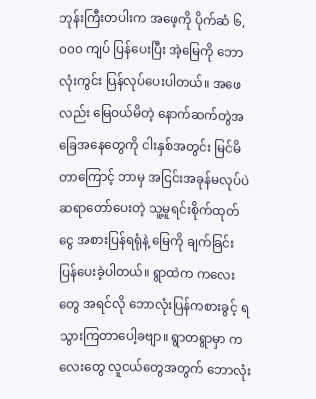ဘုန်းကြီးတပါးက အဖေ့ကို ပိုက်ဆံ ၆,၀၀၀ ကျပ် ပြန်ပေးပြီး အဲ့မြေကို ဘောလုံးကွင်း ပြန်လုပ်ပေးပါတယ်။ အဖေလည်း မြေဝယ်မိတဲ့ နောက်ဆက်တွဲအခြေအနေတွေကို ငါးနှစ်အတွင်း မြင်မိတာကြောင့် ဘာမှ အငြင်းအခုန်မလုပ်ပဲ ဆရာတော်ပေးတဲ့ သူ့မူရင်းစိုက်ထုတ်ငွေ အစားပြန်ရရုံနဲ့ မြေကို ချက်ခြင်း ပြန်ပေးခဲ့ပါတယ်။ ရွာထဲက ကလေးတွေ အရင်လို ဘောလုံးပြန်ကစားခွင့် ရသွားကြတာပေါ့ခဗျာ။ ရွာတရွာမှာ ကလေးတွေ လူငယ်တွေအတွက် ဘောလုံး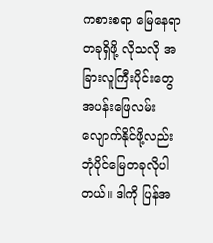ကစားစရာ မြေနေရာတခုရှိဖို့ လိုသလို အခြားလူကြီးပိုင်းတွေ အပန်းဖြေလမ်းလျောက်နိုင်ဖို့လည်း ဘုံပိုင်မြေတခုလိုပါတယ်။ ဒါကို ပြန်အ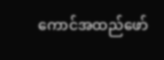ကောင်အထည်ဖော်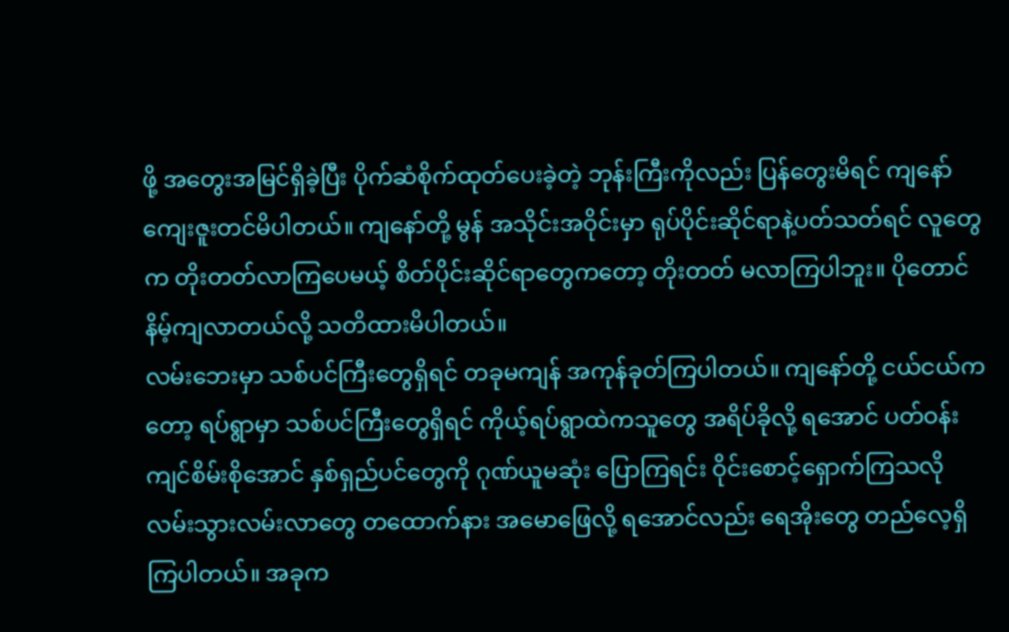ဖို့ အတွေးအမြင်ရှိခဲ့ပြီး ပိုက်ဆံစိုက်ထုတ်ပေးခဲ့တဲ့ ဘုန်းကြီးကိုလည်း ပြန်တွေးမိရင် ကျနော်ကျေးဇူးတင်မိပါတယ်။ ကျနော်တို့ မွန် အသိုင်းအဝိုင်းမှာ ရုပ်ပိုင်းဆိုင်ရာနဲ့ပတ်သတ်ရင် လူတွေက တိုးတတ်လာကြပေမယ့် စိတ်ပိုင်းဆိုင်ရာတွေကတော့ တိုးတတ် မလာကြပါဘူး။ ပိုတောင်နိမ့်ကျလာတယ်လို့ သတိထားမိပါတယ်။
လမ်းဘေးမှာ သစ်ပင်ကြီးတွေရှိရင် တခုမကျန် အကုန်ခုတ်ကြပါတယ်။ ကျနော်တို့ ငယ်ငယ်ကတော့ ရပ်ရွာမှာ သစ်ပင်ကြီးတွေရှိရင် ကိုယ့်ရပ်ရွာထဲကသူတွေ အရိပ်ခိုလို့ ရအောင် ပတ်ဝန်းကျင်စိမ်းစိုအောင် နှစ်ရှည်ပင်တွေကို ဂုဏ်ယူမဆုံး ပြောကြရင်း ဝိုင်းစောင့်ရှောက်ကြသလို လမ်းသွားလမ်းလာတွေ တထောက်နား အမောဖြေလို့ ရအောင်လည်း ရေအိုးတွေ တည်လေ့ရှိကြပါတယ်။ အခုက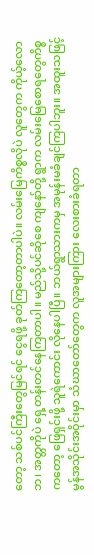တော့ သစ်ပင်ကြီးတွေမြင်ရင် ငွေရဖို့ ခုတ်ကြတော့တာပါပဲ။ လမ်းမြေကိစ္စလိုပဲ လူတွေက ကိုယ့်လောဘ၊ အတ္တကိုပဲ ရှေ့တန်းတင်နေကြတာပါ။ မည်သို့ပင်ဆိုစေ ကျနော်တို့ ရွာက လမ်းမြေစောရတွေကိစ္စကတော့ ဖြေရှင်းဖို့ သူရဲကောင်း လိုနေပါပြီ။ ဘယ်ရွာသားကမှ အမုန်းမခံချင်ကြပါဘူး။ အထူးသဖြင့် မွန်အသိုင်းအဝိုင်းမှာ သံဃာတော်တွေက လူအများကြား လေးစားခံရတာ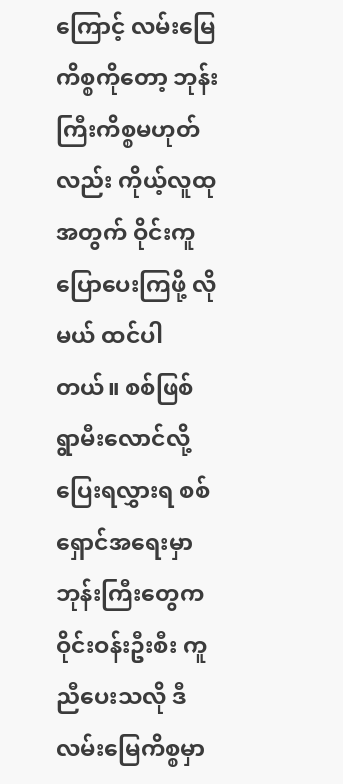ကြောင့် လမ်းမြေကိစ္စကိုတော့ ဘုန်းကြီးကိစ္စမဟုတ်လည်း ကိုယ့်လူထုအတွက် ဝိုင်းကူပြောပေးကြဖို့ လိုမယ် ထင်ပါတယ်။ စစ်ဖြစ် ရွာမီးလောင်လို့ ပြေးရလွှားရ စစ်ရှောင်အရေးမှာ ဘုန်းကြီးတွေက ဝိုင်းဝန်းဦးစီး ကူညီပေးသလို ဒီလမ်းမြေကိစ္စမှာ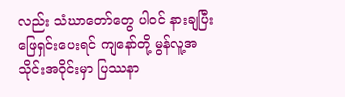လည်း သံဃာတော်တွေ ပါဝင် နားချပြီး ဖြေရှင်းပေးရင် ကျနော်တို့ မွန်လူ့အသိုင်းအဝိုင်းမှာ ပြဿနာ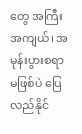တွေ အကြီးအကျယ်၊ အမုန်းပွားစရာ မဖြစ်ပဲ ပြေလည်နိုင်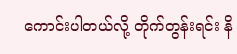ကောင်းပါတယ်လို့ တိုက်တွန်းရင်း နိ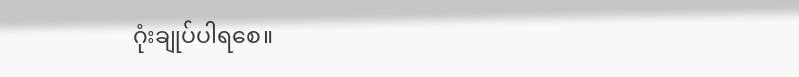ဂုံးချုပ်ပါရစေ။